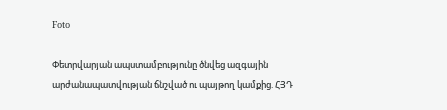Foto

Փետրվարյան ապստամբությունը ծնվեց ազգային արժանապատվության ճնշված ու պայթող կամքից. ՀՅԴ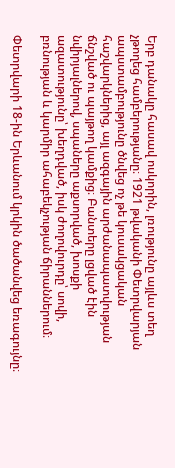Երբ դանակը հասավ ոսկորին, լռությունը այլևս տեղ չթողեց համբերությանը։ 1921 թվականի Փետրվարյան ապստամբությունը ծնվեց ոչ թե կուսակցական հաշվարկներից, այլ ազգային արժանապատվության ճնշված ու պայթող կամքից։ Բանտերը լցված էին նվիրյալներով, սպաները աքսորված, խոսքի ազատությունը՝ խեղդված, իսկ ժողովուրդը՝ սովի, բռնության և կարմիր ահաբեկչության ճիրաններում։

Փետրվարի 18-ին Երևանում կրկին ծածանվեց եռագույնը։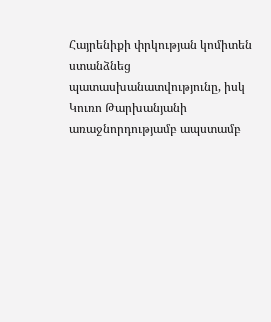Հայրենիքի փրկության կոմիտեն ստանձնեց պատասխանատվությունը, իսկ Կուռո Թարխանյանի առաջնորդությամբ ապստամբ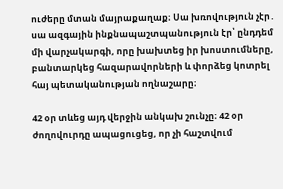ուժերը մտան մայրաքաղաք։ Սա խռովություն չէր․ սա ազգային ինքնապաշտպանություն էր՝ ընդդեմ մի վարչակարգի, որը խախտեց իր խոստումները, բանտարկեց հազարավորների և փորձեց կոտրել հայ պետականության ողնաշարը։

42 օր տևեց այդ վերջին անկախ շունչը։ 42 օր ժողովուրդը ապացուցեց, որ չի հաշտվում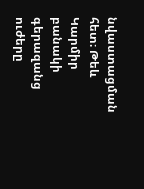նվաստացման հետ։ Թեև Կարմիր բանակի գերազանց ուժերը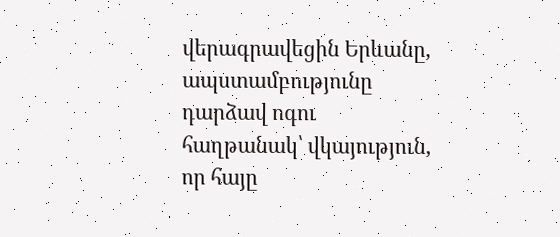վերագրավեցին Երևանը, ապստամբությունը դարձավ ոգու հաղթանակ՝ վկայություն, որ հայը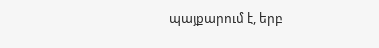պայքարում է, երբ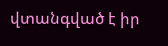վտանգված է իր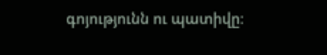գոյությունն ու պատիվը։